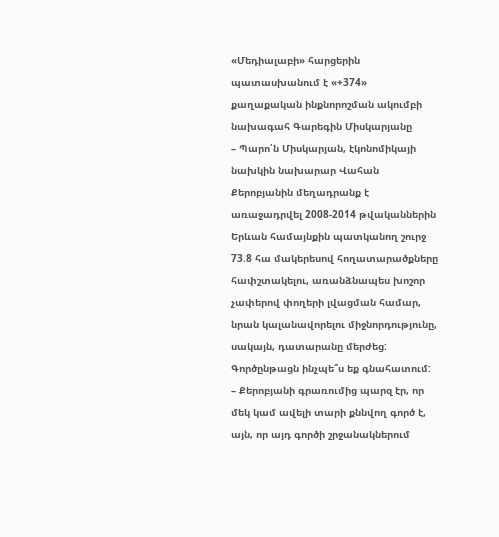«Մեդիալաբի» հարցերին պատասխանում է «+374» քաղաքական ինքնորոշման ակումբի նախագահ Գարեգին Միսկարյանը
– Պարո՛ն Միսկարյան, էկոնոմիկայի նախկին նախարար Վահան Քերոբյանին մեղադրանք է առաջադրվել 2008-2014 թվականներին Երևան համայնքին պատկանող շուրջ 73.8 հա մակերեսով հողատարածքները հափշտակելու, առանձնապես խոշոր չափերով փողերի լվացման համար, նրան կալանավորելու միջնորդությունը, սակայն, դատարանը մերժեց: Գործընթացն ինչպե՞ս եք գնահատում:
– Քերոբյանի գրառումից պարզ էր, որ մեկ կամ ավելի տարի քննվող գործ է, այն, որ այդ գործի շրջանակներում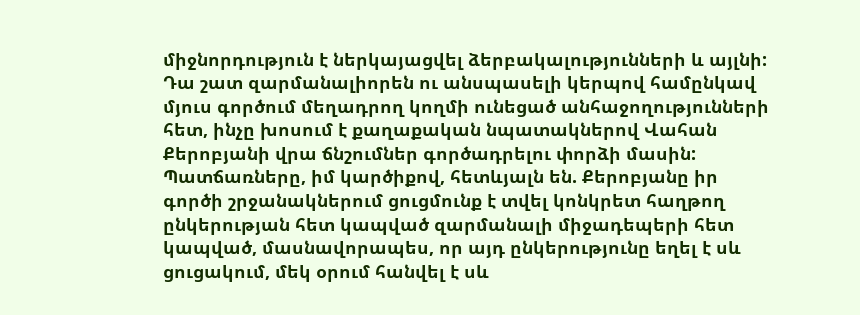միջնորդություն է ներկայացվել ձերբակալությունների և այլնի: Դա շատ զարմանալիորեն ու անսպասելի կերպով համընկավ մյուս գործում մեղադրող կողմի ունեցած անհաջողությունների հետ, ինչը խոսում է քաղաքական նպատակներով Վահան Քերոբյանի վրա ճնշումներ գործադրելու փորձի մասին:
Պատճառները, իմ կարծիքով, հետևյալն են. Քերոբյանը իր գործի շրջանակներում ցուցմունք է տվել կոնկրետ հաղթող ընկերության հետ կապված զարմանալի միջադեպերի հետ կապված, մասնավորապես, որ այդ ընկերությունը եղել է սև ցուցակում, մեկ օրում հանվել է սև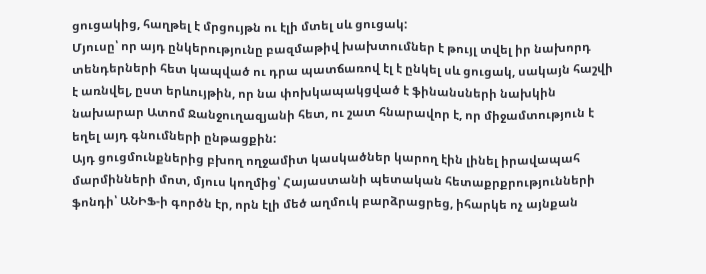ցուցակից, հաղթել է մրցույթն ու էլի մտել սև ցուցակ:
Մյուսը՝ որ այդ ընկերությունը բազմաթիվ խախտումներ է թույլ տվել իր նախորդ տենդերների հետ կապված ու դրա պատճառով էլ է ընկել սև ցուցակ, սակայն հաշվի է առնվել, ըստ երևույթին, որ նա փոխկապակցված է ֆինանսների նախկին նախարար Ատոմ Ջանջուղազյանի հետ, ու շատ հնարավոր է, որ միջամտություն է եղել այդ գնումների ընթացքին:
Այդ ցուցմունքներից բխող ողջամիտ կասկածներ կարող էին լինել իրավապահ մարմինների մոտ, մյուս կողմից՝ Հայաստանի պետական հետաքրքրությունների ֆոնդի՝ ԱՆԻՖ-ի գործն էր, որն էլի մեծ աղմուկ բարձրացրեց, իհարկե ոչ այնքան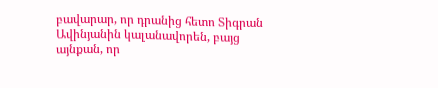բավարար, որ դրանից հետո Տիգրան Ավինյանին կալանավորեն, բայց այնքան, որ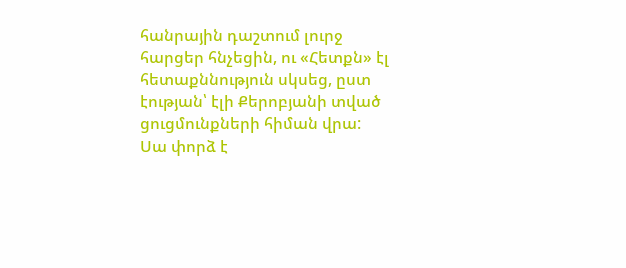հանրային դաշտում լուրջ հարցեր հնչեցին, ու «Հետքն» էլ հետաքննություն սկսեց, ըստ էության՝ էլի Քերոբյանի տված ցուցմունքների հիման վրա:
Սա փորձ է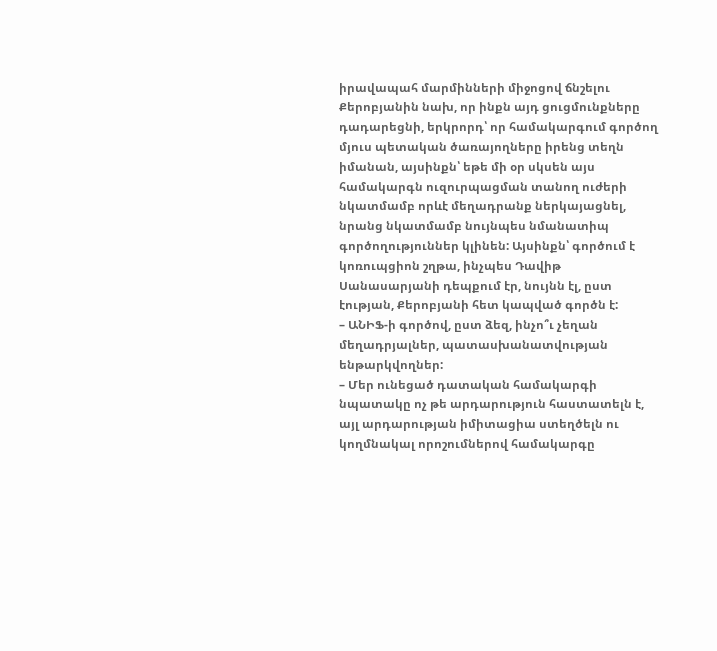իրավապահ մարմինների միջոցով ճնշելու Քերոբյանին նախ, որ ինքն այդ ցուցմունքները դադարեցնի, երկրորդ՝ որ համակարգում գործող մյուս պետական ծառայողները իրենց տեղն իմանան, այսինքն՝ եթե մի օր սկսեն այս համակարգն ուզուրպացման տանող ուժերի նկատմամբ որևէ մեղադրանք ներկայացնել, նրանց նկատմամբ նույնպես նմանատիպ գործողություններ կլինեն: Այսինքն՝ գործում է կոռուպցիոն շղթա, ինչպես Դավիթ Սանասարյանի դեպքում էր, նույնն էլ, ըստ էության, Քերոբյանի հետ կապված գործն է:
– ԱՆԻՖ-ի գործով, ըստ ձեզ, ինչո՞ւ չեղան մեղադրյալներ, պատասխանատվության ենթարկվողներ:
– Մեր ունեցած դատական համակարգի նպատակը ոչ թե արդարություն հաստատելն է, այլ արդարության իմիտացիա ստեղծելն ու կողմնակալ որոշումներով համակարգը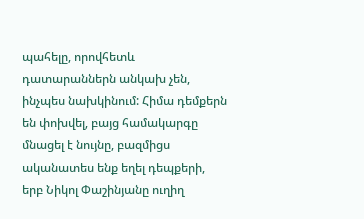պահելը, որովհետև դատարաններն անկախ չեն, ինչպես նախկինում: Հիմա դեմքերն են փոխվել, բայց համակարգը մնացել է նույնը, բազմիցս ականատես ենք եղել դեպքերի, երբ Նիկոլ Փաշինյանը ուղիղ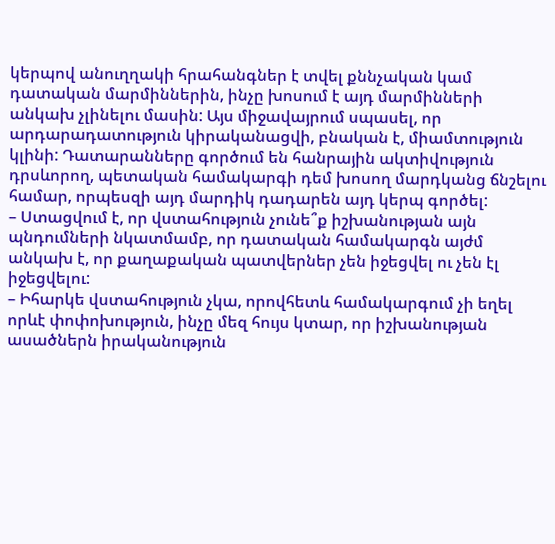կերպով անուղղակի հրահանգներ է տվել քննչական կամ դատական մարմիններին, ինչը խոսում է այդ մարմինների անկախ չլինելու մասին: Այս միջավայրում սպասել, որ արդարադատություն կիրականացվի, բնական է, միամտություն կլինի: Դատարանները գործում են հանրային ակտիվություն դրսևորող, պետական համակարգի դեմ խոսող մարդկանց ճնշելու համար, որպեսզի այդ մարդիկ դադարեն այդ կերպ գործել:
– Ստացվում է, որ վստահություն չունե՞ք իշխանության այն պնդումների նկատմամբ, որ դատական համակարգն այժմ անկախ է, որ քաղաքական պատվերներ չեն իջեցվել ու չեն էլ իջեցվելու:
– Իհարկե վստահություն չկա, որովհետև համակարգում չի եղել որևէ փոփոխություն, ինչը մեզ հույս կտար, որ իշխանության ասածներն իրականություն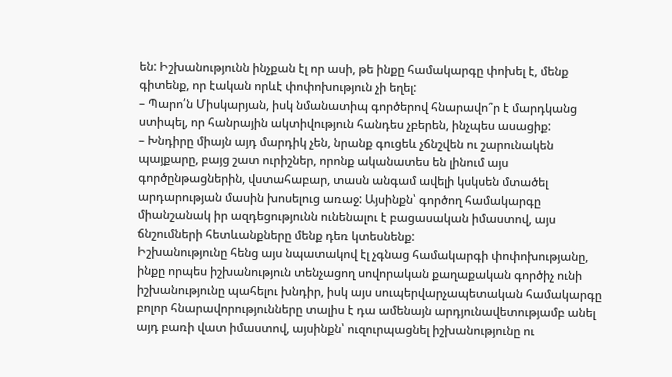են: Իշխանությունն ինչքան էլ որ ասի, թե ինքը համակարգը փոխել է, մենք գիտենք, որ էական որևէ փոփոխություն չի եղել:
– Պարո՛ն Միսկարյան, իսկ նմանատիպ գործերով հնարավո՞ր է մարդկանց ստիպել, որ հանրային ակտիվություն հանդես չբերեն, ինչպես ասացիք:
– Խնդիրը միայն այդ մարդիկ չեն, նրանք գուցեև չճնշվեն ու շարունակեն պայքարը, բայց շատ ուրիշներ, որոնք ականատես են լինում այս գործընթացներին, վստահաբար, տասն անգամ ավելի կսկսեն մտածել արդարության մասին խոսելուց առաջ: Այսինքն՝ գործող համակարգը միանշանակ իր ազդեցությունն ունենալու է բացասական իմաստով, այս ճնշումների հետևանքները մենք դեռ կտեսնենք:
Իշխանությունը հենց այս նպատակով էլ չգնաց համակարգի փոփոխությանը, ինքը որպես իշխանություն տենչացող սովորական քաղաքական գործիչ ունի իշխանությունը պահելու խնդիր, իսկ այս սուպերվարչապետական համակարգը բոլոր հնարավորությունները տալիս է դա ամենայն արդյունավետությամբ անել այդ բառի վատ իմաստով, այսինքն՝ ուզուրպացնել իշխանությունը ու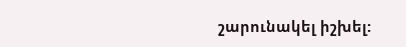շարունակել իշխել: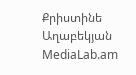Քրիստինե Աղաբեկյան
MediaLab.am